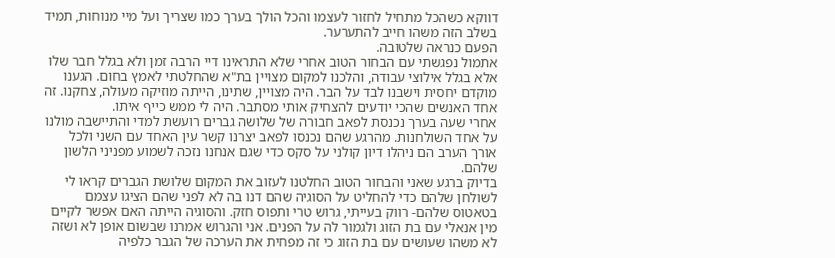דווקא כשהכל מתחיל לחזור לעצמו והכל הולך בערך כמו שצריך ועל מיי מנוחות, תמיד בשלב הזה משהו חייב להתערער.
הפעם כנראה שלטובה.
אתמול נפגשתי עם הבחור הטוב אחרי שלא התראינו דיי הרבה זמן ולא בגלל חבר שלו אלא בגלל אילוצי עבודה, והלכנו למקום מצויין בת"א שהחלטתי לאמץ בחום. הגענו מוקדם יחסית וישבנו לבד על הבר. היה מצויין, שתינו, הייתה מוזיקה מעולה, צחקנו. זה אחד האנשים שהכי יודעים להצחיק אותי מסתבר. היה לי ממש כייף איתו.
אחרי שעה בערך נכנסת לפאב חבורה של שלושה גברים רועשת למדי והתיישבה מולנו על אחד השולחנות. מהרגע שהם נכנסו לפאב יצרנו קשר עין האחד עם השני ולכל אורך הערב הם ניהלו דיון קולני על סקס כדי שגם אנחנו נזכה לשמוע מפניני הלשון שלהם.
בדיוק ברגע שאני והבחור הטוב החלטנו לעזוב את המקום שלושת הגברים קראו לי לשולחן שלהם כדי להחליט על הסוגיה שהם דנו בה לא לפני שהם הציגו עצמם בטאטוס שלהם- רווק בעייתי, גרוש טרי ותפוס חזק. והסוגיה הייתה האם אפשר לקיים מין אנאלי עם בת הזוג ולגמור לה על הפנים. אני והגרוש אמרנו שבשום אופן לא ושזה לא משהו שעושים עם בת הזוג כי זה מפחית את הערכה של הגבר כלפיה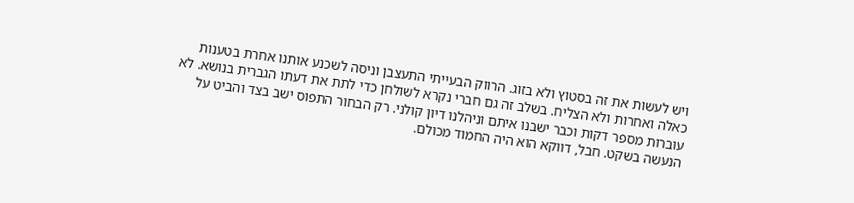ויש לעשות את זה בסטוץ ולא בזוג. הרווק הבעייתי התעצבן וניסה לשכנע אותנו אחרת בטענות כאלה ואחרות ולא הצליח. בשלב זה גם חברי נקרא לשולחן כדי לתת את דעתו הגברית בנושא. לא עוברות מספר דקות וכבר ישבנו איתם וניהלנו דיון קולני. רק הבחור התפוס ישב בצד והביט על הנעשה בשקט. חבל, דווקא הוא היה החמוד מכולם.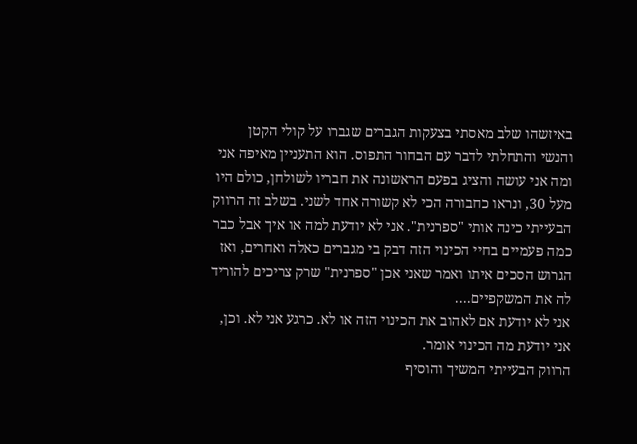באיזשהו שלב מאסתי בצעקות הגברים שגברו על קולי הקטן והנשי והתחלתי לדבר עם הבחור התפוס. הוא התעניין מאיפה אני ומה אני עושה והציג בפעם הראשונה את חבריו לשולחן, כולם היו מעל 30, ונראו כחבורה הכי לא קשורה אחד לשני. בשלב זה הרווק הבעייתי כינה אותי "ספרנית". אני לא יודעת למה או איך אבל כבר כמה פעמיים בחיי הכינוי הזה דבק בי מגברים כאלה ואחרים, ואז הגרוש הסכים איתו ואמר שאני אכן "ספרנית" שרק צריכים להוריד לה את המשקפיים....
אני לא יודעת אם לאהוב את הכינוי הזה או לא. כרגע אני לא. וכן, אני יודעת מה הכינוי אומר.
הרווק הבעייתי המשיך והוסיף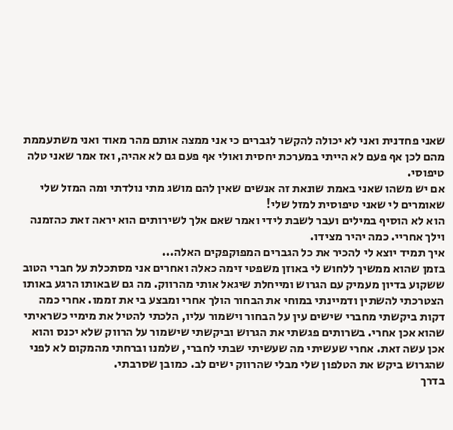שאני פחדנית ואני לא יכולה להקשר לגברים כי אני ממצה אותם מהר מאוד ואני משתעממת מהם לכן אף פעם לא הייתי במערכת יחסית ואולי אף פעם גם לא אהיה, ואז אמר שאני טלה טיפוסי.
אם יש משהו שאני באמת שונאת זה אנשים שאין להם מושג מתי נולדתי ומה המזל שלי שאומרים לי שאני טיפוסית למזל שלי!
הוא לא הוסיף במילים ועבר לשבת לידי ואמר שאם אלך לשירותים הוא יראה זאת כהזמנה וילך אחריי. כמה יהיר מצידו.
איך תמיד יוצא לי להכיר את כל הגברים המפוקפקים האלה...
בזמן שהוא ממשיך ללחוש לי באוזן משפטי זימה כאלה ואחרים אני מסתכלת על חברי הטוב ששקוע בדיון מעמיק עם הגרוש ומייחלת שיגאל אותי מהרווק. מה גם שבאותו הרגע באותו הצטרכתי להשתין ודמיינתי במוחי את הבחור הולך אחרי ומבצע בי את זממו. אחרי כמה דקות ביקשתי מחברי שישים עין על הבחור וישמור עליו, הלכתי להטיל את מימיי כשראיתי שהוא אכן אחרי. בשרותים פגשתי את הגרוש וביקשתי שישמור על הרווק שלא יכנס והוא אכן עשה זאת. אחרי שעשיתי מה שעשיתי שבתי לחברי, שלמנו וברחתי מהמקום לא לפני שהגרוש ביקש את הטלפון שלי מבלי שהרווק ישים לב. כמובן שסרבתי.
בדרך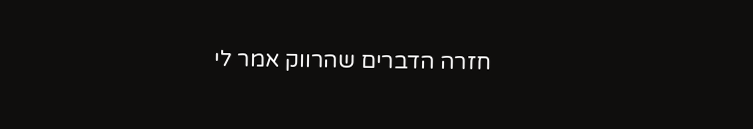חזרה הדברים שהרווק אמר לי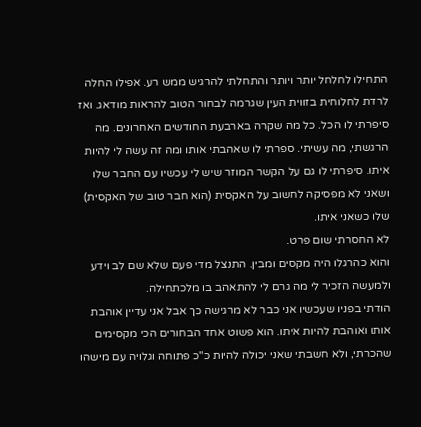התחילו לחלחל יותר ויותר והתחלתי להרגיש ממש רע. אפילו החלה לרדת לחלוחית בזווית העין שגרמה לבחור הטוב להראות מודאג. ואז סיפרתי לו הכל. כל מה שקרה בארבעת החודשים האחרונים. מה הרגשתי, מה עשיתי. ספרתי לו שאהבתי אותו ומה זה עשה לי להיות איתו. סיפרתי לו גם על הקשר המוזר שיש לי עכשיו עם החבר שלו ושאני לא מפסיקה לחשוב על האקסית (הוא חבר טוב של האקסית) שלו כשאני איתו.
לא החסרתי שום פרט.
והוא כהרגלו היה מקסים ומבין. התנצל מדי פעם שלא שם לב וידע ולמעשה הזכיר לי מה גרם לי להתאהב בו מלכתחילה.
הודתי בפניו שעכשיו אני כבר לא מרגישה כך אבל אני עדיין אוהבת אותו ואוהבת להיות איתו. הוא פשוט אחד הבחורים הכי מקסימים שהכרתי, ולא חשבתי שאני יכולה להיות כ"כ פתוחה וגלויה עם מישהו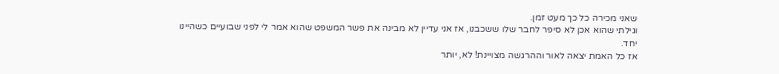שאני מכירה כל כך מעט זמן.
וגילתי שהוא אכן לא סיפר לחבר שלו ששכבנו, אז אני עדיין לא מבינה את פשר המשפט שהוא אמר לי לפני שבועיים כשהיינו יחד.
אז כל האמת יצאה לאור וההרגשה מצויינת! לא, יותר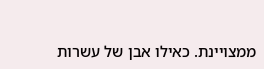ממצויינת. כאילו אבן של עשרות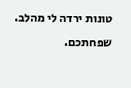טונות ירדה לי מהלב.
שפחתכם.